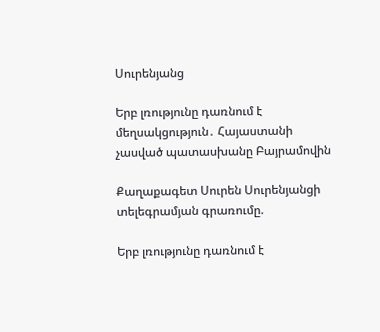Սուրենյանց

Երբ լռությունը դառնում է մեղսակցություն․ Հայաստանի չասված պատասխանը Բայրամովին

Քաղաքագետ Սուրեն Սուրենյանցի տելեգրամյան գրառումը.

Երբ լռությունը դառնում է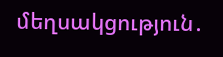մեղսակցություն․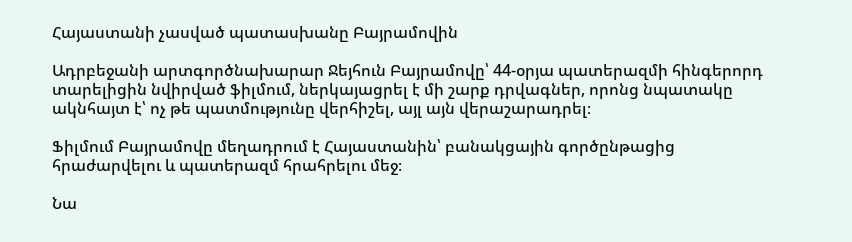Հայաստանի չասված պատասխանը Բայրամովին

Ադրբեջանի արտգործնախարար Ջեյհուն Բայրամովը՝ 44-օրյա պատերազմի հինգերորդ տարելիցին նվիրված ֆիլմում, ներկայացրել է մի շարք դրվագներ, որոնց նպատակը ակնհայտ է՝ ոչ թե պատմությունը վերհիշել, այլ այն վերաշարադրել։

Ֆիլմում Բայրամովը մեղադրում է Հայաստանին՝ բանակցային գործընթացից հրաժարվելու և պատերազմ հրահրելու մեջ։

Նա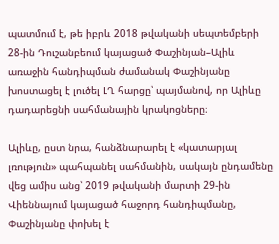պատմում է, թե իբրև 2018 թվականի սեպտեմբերի 28-ին Դուշանբեում կայացած Փաշինյան–Ալիև առաջին հանդիպման ժամանակ Փաշինյանը խոստացել է լուծել ԼՂ հարցը՝ պայմանով, որ Ալիևը դադարեցնի սահմանային կրակոցները։

Ալիևը, ըստ նրա, հանձնարարել է «կատարյալ լռություն» պահպանել սահմանին, սակայն ընդամենը վեց ամիս անց՝ 2019 թվականի մարտի 29-ին Վիեննայում կայացած հաջորդ հանդիպմանը, Փաշինյանը փոխել է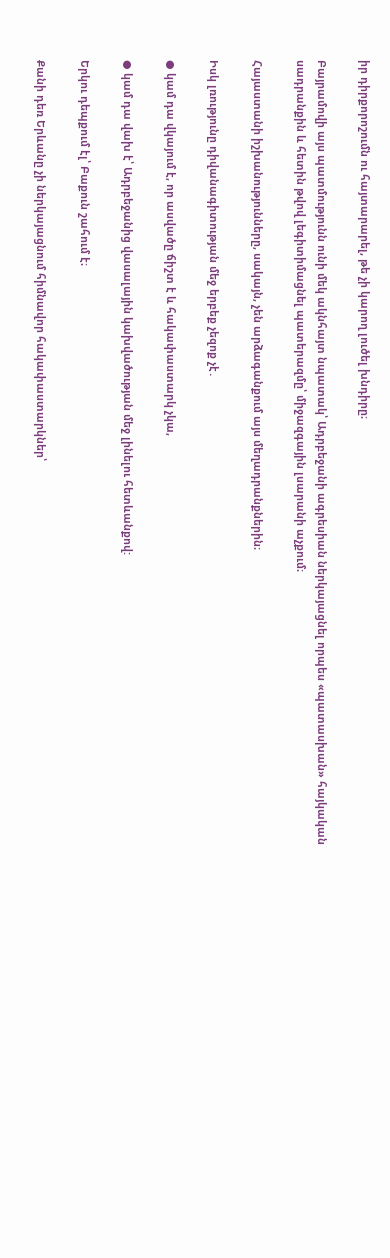իր դիրքորոշումն ու հայտարարել, թե չի կարող լուծել խնդիրը։

Բայրամովի այս պատմությունն ունի մեկ ակնհայտ նպատակ՝ Ադրբեջանի ագրեսիան ներկայացնել որպես «պատասխան» հայկական սադրանքին և հետին թվով լեգիտիմացնել պատերազմը՝ միջազգային լսարանի աչքում։

Հայաստանի իշխանությունները, սակայն, չեն արձագանքում այս մեղադրանքներին։

Իսկ լռությունը դիվանագիտության մեջ երբեք չեզոք չէ․

● կամ դա վկայում է, որ ասվածը ճիշտ է և հակափաստարկ չկա,

● կամ դա վախ է՝ Ադրբեջանից վասալային կախվածության մեջ լինելու հետևանքով:

Երկու դեպքում էլ՝ Բաքուն շահում է։

Քանի դեռ Երևանը չի ներկայացնում հիմնավոր հակափաստարկներ՝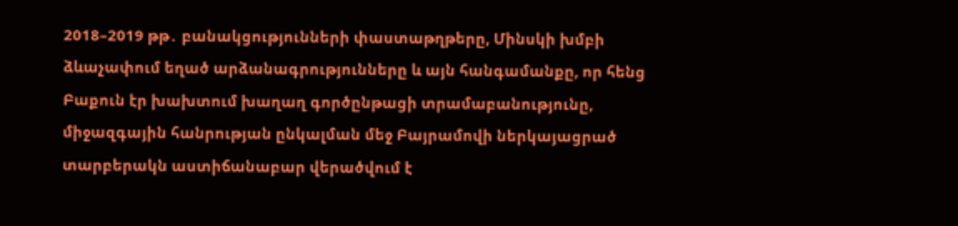2018–2019 թթ․ բանակցությունների փաստաթղթերը, Մինսկի խմբի ձևաչափում եղած արձանագրությունները և այն հանգամանքը, որ հենց Բաքուն էր խախտում խաղաղ գործընթացի տրամաբանությունը, միջազգային հանրության ընկալման մեջ Բայրամովի ներկայացրած տարբերակն աստիճանաբար վերածվում է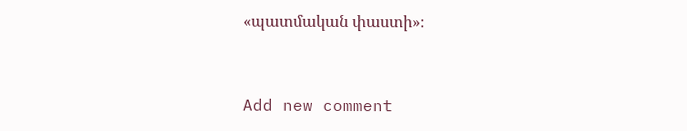«պատմական փաստի»։



Add new comment